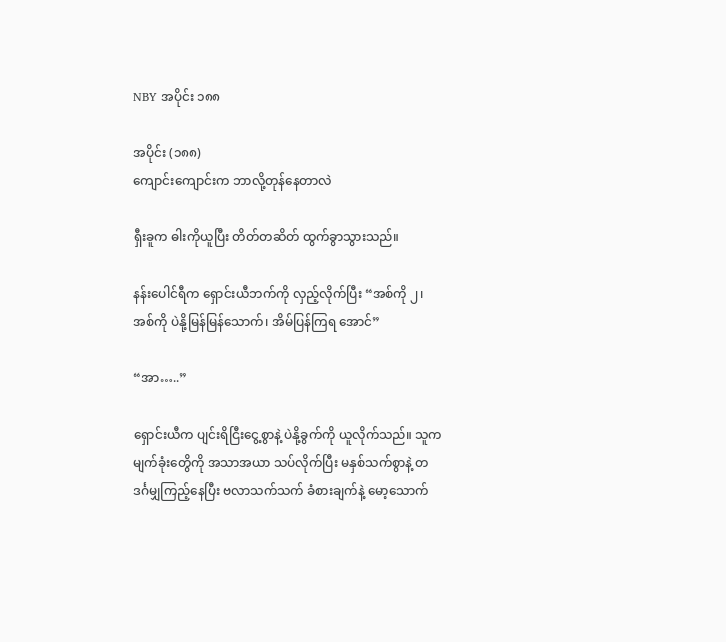NBY အပိုင်း ၁၈၈

အပိုင်း (၁၈၈)
ကျောင်းကျောင်းက ဘာလို့တုန်နေတာလဲ

ရှီးခူက ဓါးကိုယူပြီး တိတ်တဆိတ် ထွက်ခွာသွားသည်။

နန်းပေါင်ရီက ရှောင်းယီဘက်ကို လှည့်လိုက်ပြီး “အစ်ကို ၂၊ အစ်ကို ပဲနို့မြန်မြန်သောက်၊ အိမ်ပြန်ကြရ အောင်”

“အာ…..”

ရှောင်းယီက ပျင်းရိငြီးငွေ့စွာနဲ့ ပဲနို့ခွက်ကို ယူလိုက်သည်။ သူက မျက်ခုံးတွေိကို အသာအယာ သပ်လိုက်ပြီး မနှစ်သက်စွာနဲ့ တဒင်္ဂမျှကြည့်နေပြီး ဗလာသက်သက် ခံစားချက်နဲ့ မော့သောက်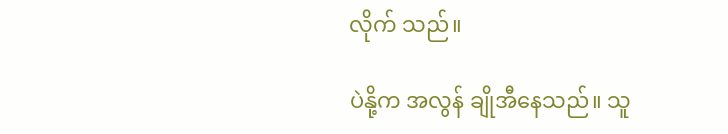လိုက် သည်။

ပဲနို့က အလွန် ချိုအီနေသည်။ သူ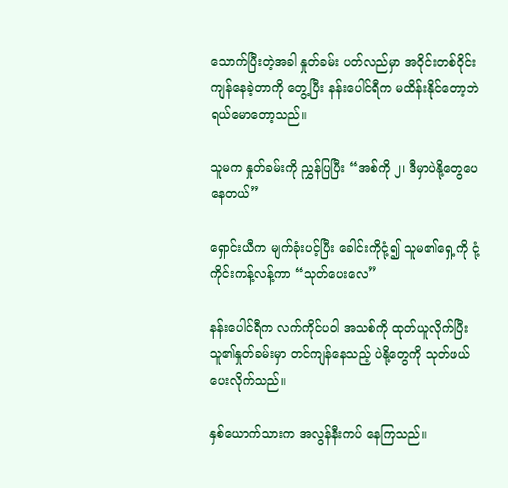သောက်ပြီးတဲ့အခါ နှုတ်ခမ်း ပတ်လည်မှာ အဝိုင်းတစ်ဝိုင်း ကျန်နေခဲ့တာကို တွေ့ပြီး နန်းပေါင်ရီက မထိန်းနိုင်တော့ဘဲ ရယ်မောတော့သည်။

သူမက နှုတ်ခမ်းကို ညွှန်ပြပြီး “အစ်ကို ၂၊ ဒီမှာပဲနို့တွေပေနေတယ်”

ရှောင်းယီက မျက်ခုံးပင့်ပြီး ခေါင်းကိုငုံ့၍ သူမ၏ရှေ့ကို ငုံ့ကိုင်းကန့်လန့်ကာ “သုတ်ပေးလေ”

နန်းပေါင်ရီက လက်ကိုင်ပဝါ အသစ်ကို ထုတ်ယူလိုက်ပြီး သူ၏နှုတ်ခမ်းမှာ တင်ကျန်နေသည့် ပဲနို့တွေကို သုတ်ဖယ် ပေးလိုက်သည်။

နှစ်ယောက်သားက အလွန်နီးကပ် နေကြသည်။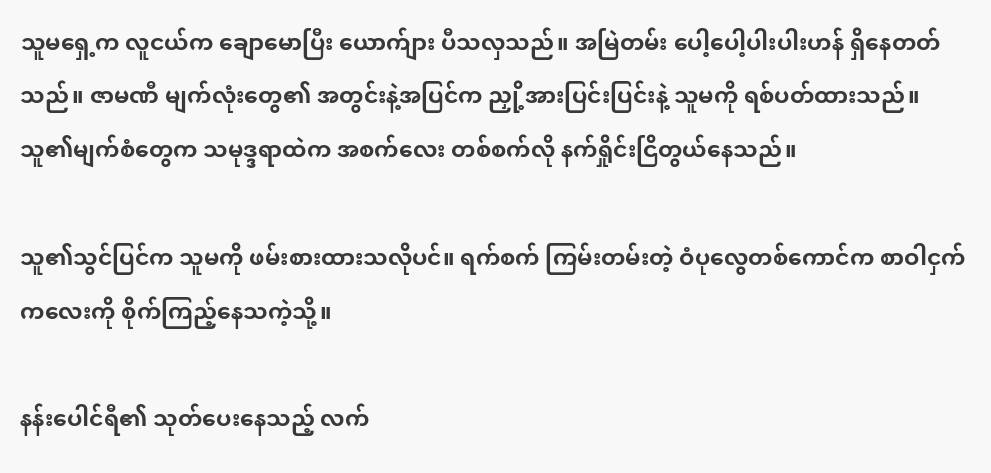သူမရှေ့က လူငယ်က ချောမောပြီး ယောက်ျား ပီသလှသည်။ အမြဲတမ်း ပေါ့ပေါ့ပါးပါးဟန် ရှိနေတတ်သည်။ ဇာမဏီ မျက်လုံးတွေ၏ အတွင်းနဲ့အပြင်က ညှို့အားပြင်းပြင်းနဲ့ သူမကို ရစ်ပတ်ထားသည်။ သူ၏မျက်စံတွေက သမုဒ္ဒရာထဲက အစက်လေး တစ်စက်လို နက်ရှိုင်းငြိတွယ်နေသည်။

သူ၏သွင်ပြင်က သူမကို ဖမ်းစားထားသလိုပင်။ ရက်စက် ကြမ်းတမ်းတဲ့ ဝံပုလွေတစ်ကောင်က စာဝါငှက် ကလေးကို စိုက်ကြည့်နေသကဲ့သို့။

နန်းပေါင်ရီ၏ သုတ်ပေးနေသည့် လက်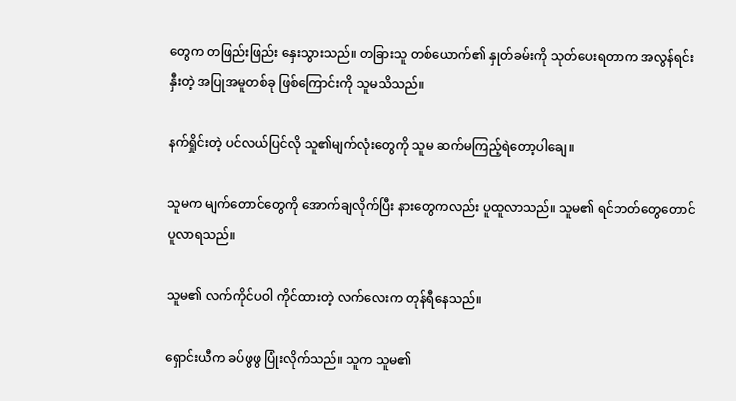တွေက တဖြည်းဖြည်း နှေးသွားသည်။ တခြားသူ တစ်ယောက်၏ နှုတ်ခမ်းကို သုတ်ပေးရတာက အလွန်ရင်းနှီးတဲ့ အပြုအမူတစ်ခု ဖြစ်ကြောင်းကို သူမသိသည်။

နက်ရှိုင်းတဲ့ ပင်လယ်ပြင်လို သူ၏မျက်လုံးတွေကို သူမ ဆက်မကြည့်ရဲတော့ပါချေ။

သူမက မျက်တောင်တွေကို အောက်ချလိုက်ပြီး နားတွေကလည်း ပူထူလာသည်။ သူမ၏ ရင်ဘတ်တွေတောင် ပူလာရသည်။

သူမ၏ လက်ကိုင်ပဝါ ကိုင်ထားတဲ့ လက်လေးက တုန်ရီနေသည်။

ရှောင်းယီက ခပ်ဖွဖွ ပြုံးလိုက်သည်။ သူက သူမ၏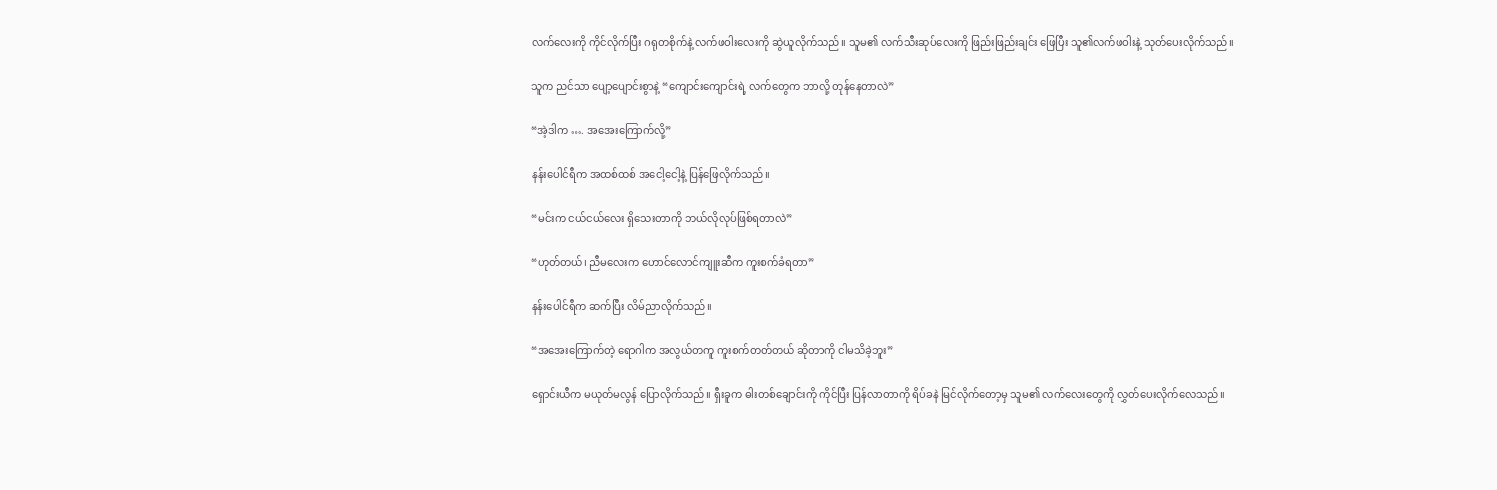လက်လေးကို ကိုင်လိုက်ပြီး ဂရုတစိုက်နဲ့ လက်ဖဝါးလေးကို ဆွဲယူလိုက်သည်။ သူမ၏ လက်သီးဆုပ်လေးကို ဖြည်းဖြည်းချင်း ဖြေပြီး သူ၏လက်ဖဝါးနဲ့ သုတ်ပေးလိုက်သည်။

သူက ညင်သာ ပျော့ပျောင်းစွာနဲ့ “ကျောင်းကျောင်းရဲ့ လက်တွေက ဘာလို့ တုန်နေတာလဲ”

“အဲ့ဒါက …. အအေးကြောက်လို့”

နန်းပေါင်ရီက အထစ်ထစ် အငေါ့ငေါ့နဲ့ ပြန်ဖြေလိုက်သည်။

“မင်းက ငယ်ငယ်လေး ရှိသေးတာကို ဘယ်လိုလုပ်ဖြစ်ရတာလဲ”

“ဟုတ်တယ်၊ ညီမလေးက ဟောင်လောင်ကျူးဆီက ကူးစက်ခံရတာ”

နန်းပေါင်ရီက ဆက်ပြီး လိမ်ညာလိုက်သည်။

“အအေးကြောက်တဲ့ ရောဂါက အလွယ်တကူ ကူးစက်တတ်တယ် ဆိုတာကို ငါမသိခဲ့ဘူး”

ရှောင်းယီက မယုတ်မလွန် ပြောလိုက်သည်။ ရှီးခူက ဓါးတစ်ချောင်းကို ကိုင်ပြီး ပြန်လာတာကို ရိပ်ခနဲ မြင်လိုက်တော့မှ သူမ၏ လက်လေးတွေကို လွှတ်ပေးလိုက်လေသည်။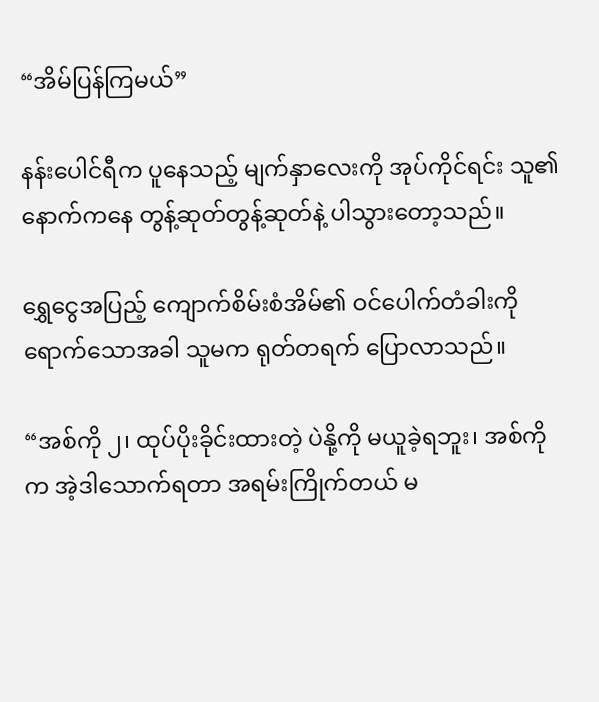“အိမ်ပြန်ကြမယ်”

နန်းပေါင်ရီက ပူနေသည့် မျက်နှာလေးကို အုပ်ကိုင်ရင်း သူ၏နောက်ကနေ တွန့်ဆုတ်တွန့်ဆုတ်နဲ့ ပါသွားတော့သည်။

ရွှေငွေအပြည့် ကျောက်စိမ်းစံအိမ်၏ ဝင်ပေါက်တံခါးကို ရောက်သောအခါ သူမက ရုတ်တရက် ပြောလာသည်။

“အစ်ကို ၂၊ ထုပ်ပိုးခိုင်းထားတဲ့ ပဲနို့ကို မယူခဲ့ရဘူး၊ အစ်ကိုက အဲ့ဒါသောက်ရတာ အရမ်းကြိုက်တယ် မ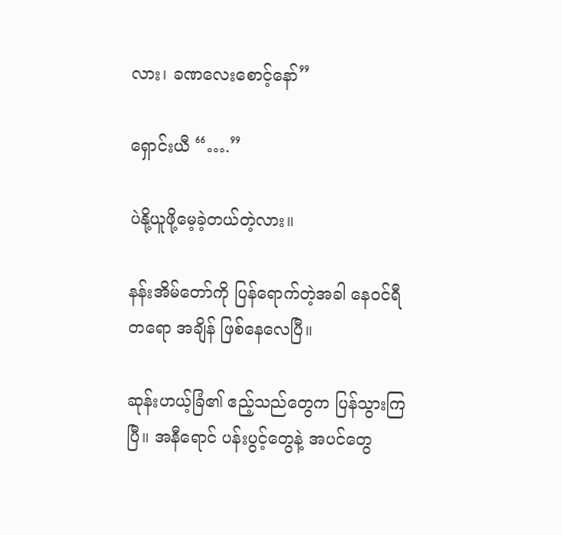လား၊ ခဏလေးစောင့်နော်”

ရှောင်းယီ “….”

ပဲနို့ယူဖို့မေ့ခဲ့တယ်တဲ့လား။

နန်းအိမ်တော်ကို ပြန်ရောက်တဲ့အခါ နေဝင်ရီတရော အချိန် ဖြစ်နေလေပြီ။

ဆုန်းဟယ့်ခြံ၏ ဧည့်သည်တွေက ပြန်သွားကြပြီ။ အနီရောင် ပန်းပွင့်တွေနဲ့ အပင်တွေ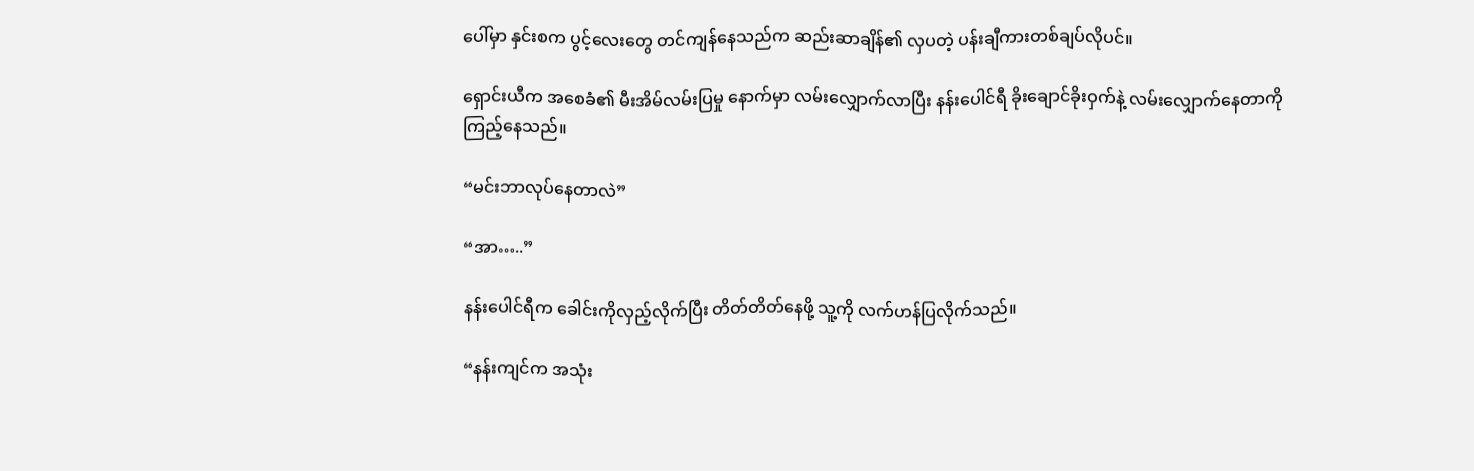ပေါ်မှာ နှင်းစက ပွင့်လေးတွေ တင်ကျန်နေသည်က ဆည်းဆာချိန်၏ လှပတဲ့ ပန်းချီကားတစ်ချပ်လိုပင်။

ရှောင်းယီက အစေခံ၏ မီးအိမ်လမ်းပြမှု နောက်မှာ လမ်းလျှောက်လာပြီး နန်းပေါင်ရီ ခိုးချောင်ခိုးဝှက်နဲ့ လမ်းလျှောက်နေတာကို ကြည့်နေသည်။

“မင်းဘာလုပ်နေတာလဲ”

“အာ…..”

နန်းပေါင်ရီက ခေါင်းကိုလှည့်လိုက်ပြီး တိတ်တိတ်နေဖို့ သူ့ကို လက်ဟန်ပြလိုက်သည်။

“နန်းကျင်က အသုံး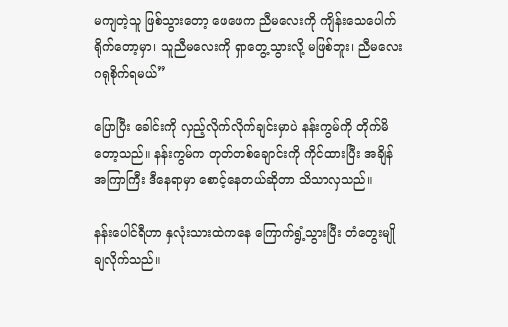မကျတဲ့သူ ဖြစ်သွားတော့ ဖေဖေက ညီမလေးကို ကျိန်းသေပေါက် ရိုက်တော့မှာ၊ သူညီမလေးကို ရှာတွေ့သွားလို့ မဖြစ်ဘူး၊ ညီမလေး ဂရုစိုက်ရမယ်”

ပြောပြီး ခေါင်းကို လှည့်လိုက်လိုက်ချင်းမှာပဲ နန်းကွမ်ကို တိုက်မိတော့သည်။ နန်းကွမ်က တုတ်တစ်ချောင်းကို ကိုင်ထားပြီး အချိန်အကြာကြီး ဒီနေရာမှာ စောင့်နေတယ်ဆိုတာ သိသာလှသည်။

နန်းပေါင်ရီဟာ နှလုံးသားထဲကနေ ကြောက်ရွံ့သွားပြီး တံတွေးမျိုချလိုက်သည်။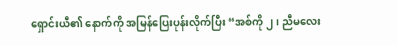ရှောင်းယီ၏ နောက်ကို အမြန်ပြေးပုန်းလိုက်ပြီး “အစ်ကို ၂၊ ညီမလေး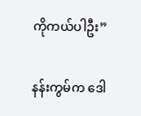ကိုကယ်ပါဦး”

နန်းကွမ်က ဒေါ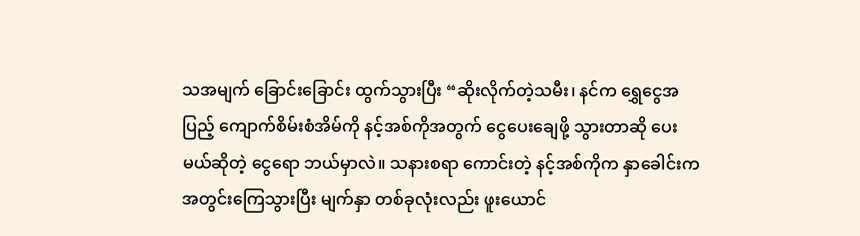သအမျက် ခြောင်းခြောင်း ထွက်သွားပြီး “ဆိုးလိုက်တဲ့သမီး၊ နင်က ရွှေငွေအပြည့် ကျောက်စိမ်းစံအိမ်ကို နင့်အစ်ကိုအတွက် ငွေပေးချေဖို့ သွားတာဆို ပေးမယ်ဆိုတဲ့ ငွေရော ဘယ်မှာလဲ။ သနားစရာ ကောင်းတဲ့ နင့်အစ်ကိုက နှာခေါင်းက အတွင်းကြေသွားပြီး မျက်နှာ တစ်ခုလုံးလည်း ဖူးယောင်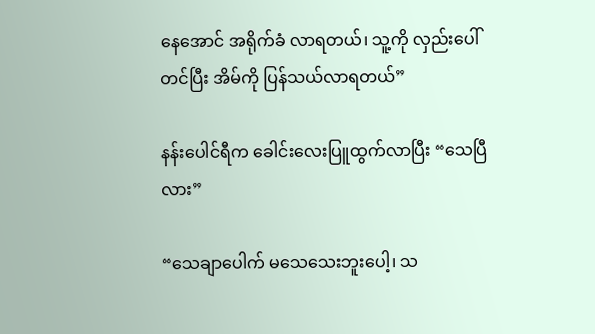နေအောင် အရိုက်ခံ လာရတယ်၊ သူ့ကို လှည်းပေါ်တင်ပြီး အိမ်ကို ပြန်သယ်လာရတယ်”

နန်းပေါင်ရီက ခေါင်းလေးပြူထွက်လာပြီး “သေပြီလား”

“သေချာပေါက် မသေသေးဘူးပေါ့၊ သ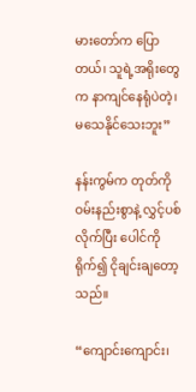မားတော်က ပြောတယ်၊ သူရဲ့အရိုးတွေက နာကျင်နေရုံပဲတဲ့၊ မသေနိုင်သေးဘူး”

နန်းကွမ်က တုတ်ကို ဝမ်းနည်းစွာနဲ့ လွှင့်ပစ်လိုက်ပြီး ပေါင်ကို ရိုက်၍ ငိုချင်းချတော့သည်။

“ကျောင်းကျောင်း၊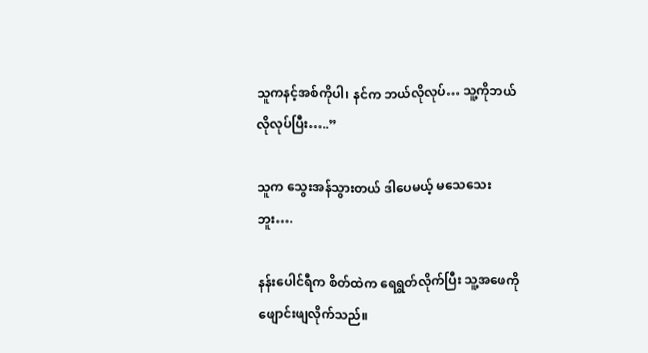သူကနင့်အစ်ကိုပါ၊ နင်က ဘယ်လိုလုပ်… သူ့ကိုဘယ်လိုလုပ်ပြီး…..”

သူက သွေးအန်သွားတယ် ဒါပေမယ့် မသေသေးဘူး….

နန်းပေါင်ရီက စိတ်ထဲက ရေရွတ်လိုက်ပြီး သူ့အဖေကို‌ ဖျောင်းဖျလိုက်သည်။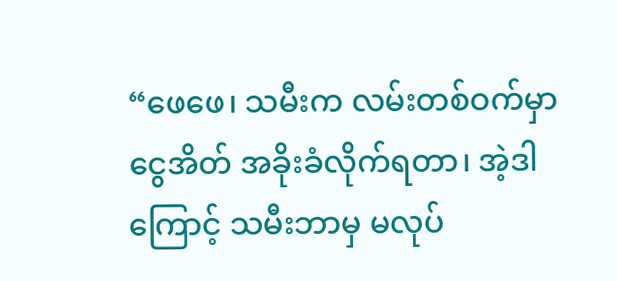“ဖေဖေ၊ သမီးက လမ်းတစ်ဝက်မှာ ငွေအိတ် အခိုးခံလိုက်ရတာ၊ အဲ့ဒါကြောင့် သမီးဘာမှ မလုပ်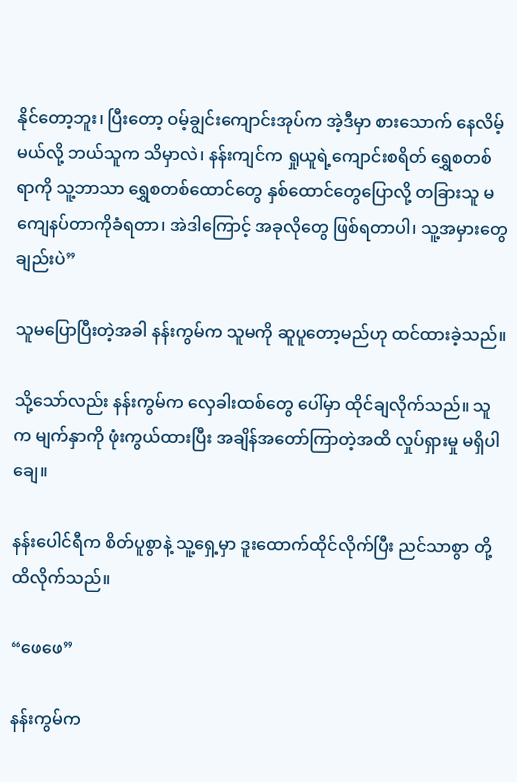နိုင်တော့ဘူး၊ ပြီးတော့ ဝမ့်ချွင်းကျောင်းအုပ်က အဲ့ဒီမှာ စားသောက် နေလိမ့်မယ်လို့ ဘယ်သူက သိမှာလဲ၊ နန်းကျင်က ရှုယူရဲ့ကျောင်းစရိတ် ရွှေစတစ်ရာကို သူ့ဘာသာ ရွှေစတစ်ထောင်တွေ နှစ်ထောင်တွေပြောလို့ တခြားသူ မကျေနပ်တာကိုခံရတာ၊ အဲဒါကြောင့် အခုလိုတွေ ဖြစ်ရတာပါ၊ သူ့အမှားတွေချည်းပဲ”

သူမပြောပြီးတဲ့အခါ နန်းကွမ်က သူမကို ဆူပူတော့မည်ဟု ထင်ထားခဲ့သည်။

သို့သော်လည်း နန်းကွမ်က လှေခါးထစ်တွေ ပေါ်မှာ ထိုင်ချလိုက်သည်။ သူက မျက်နှာကို ဖုံးကွယ်ထားပြီး အချိန်အတော်ကြာတဲ့အထိ လှုပ်ရှားမှု မရှိပါချေ။

နန်းပေါင်ရီက စိတ်ပူစွာနဲ့ သူ့ရှေ့မှာ ဒူးထောက်ထိုင်လိုက်ပြီး ညင်သာစွာ တို့ထိလိုက်သည်။

“ဖေဖေ”

နန်းကွမ်က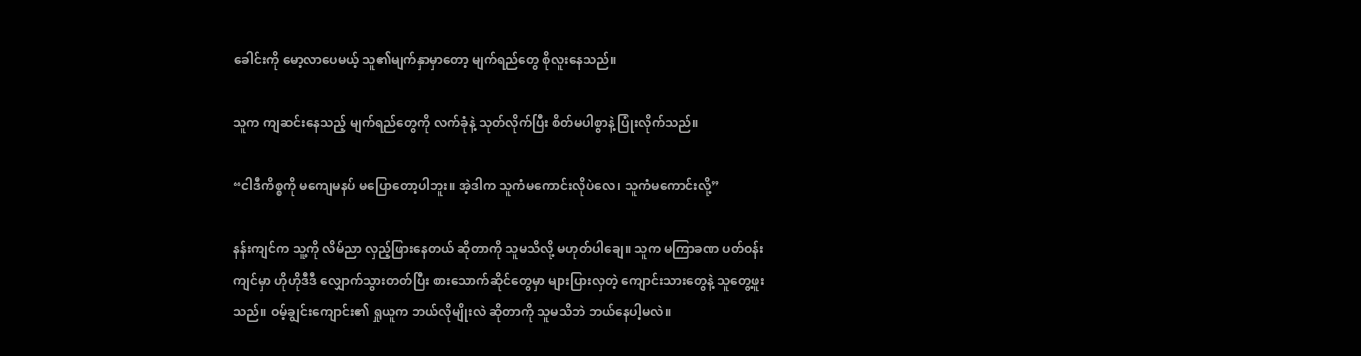ခေါင်းကို မော့လာပေမယ့် သူ၏မျက်နှာမှာတော့ မျက်ရည်တွေ စိုလူးနေသည်။

သူက ကျဆင်းနေသည့် မျက်ရည်တွေကို လက်ခုံနဲ့ သုတ်လိုက်ပြီး စိတ်မပါစွာနဲ့ ပြုံးလိုက်သည်။

“ငါဒီကိစ္စကို မကျေမနပ် မပြောတော့ပါဘူး။ အဲ့ဒါက သူကံမကောင်းလိုပဲလေ၊ သူကံမကောင်းလို့”

နန်းကျင်က သူ့ကို လိမ်ညာ လှည့်ဖြားနေတယ် ဆိုတာကို သူမသိလို့ မဟုတ်ပါချေ။ သူက မကြာခဏ ပတ်ဝန်းကျင်မှာ ဟိုဟိုဒီဒီ လျှောက်သွားတတ်ပြီး စားသောက်ဆိုင်တွေမှာ များပြားလှတဲ့ ကျောင်းသားတွေနဲ့ သူတွေ့ဖူးသည်။ ဝမ့်ချွင်းကျောင်း၏ ရှုယူက ဘယ်လိုမျိုးလဲ ဆိုတာကို သူမသိဘဲ ဘယ်နေပါ့မလဲ။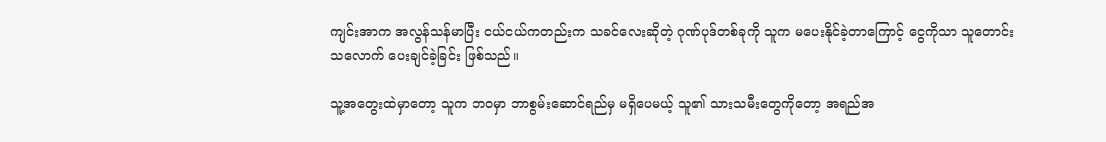ကျင်းအာက အလွန်သန်မာပြီး ငယ်ငယ်ကတည်းက သခင်လေးဆိုတဲ့ ဂုဏ်ပုဒ်တစ်ခုကို သူက မပေးနိုင်ခဲ့တာကြောင့် ငွေကိုသာ သူတောင်းသလောက် ပေးချင်ခဲ့ခြင်း ဖြစ်သည်။

သူ့အတွေးထဲမှာတော့ သူက ဘဝမှာ ဘာစွမ်းဆောင်ရည်မှ မရှိပေမယ့် သူ၏ သားသမီးတွေကိုတော့ အရည်အ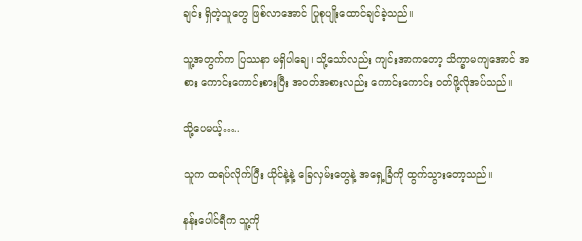ချင်း ရှိတဲ့သူတွေ ဖြစ်လာအောင် ပြုစုပျိုးထောင်ချင်ခဲ့သည်။

သူ့အတွက်က ပြဿနာ မရှိပါချေ၊ သို့သော်လည်း ကျင်းအာကတော့ သိက္ခာမကျအောင် အစား ကောင်းကောင်းစားပြီး အဝတ်အစားလည်း ကောင်းကောင်း ဝတ်ဖို့လိုအပ်သည်။

သို့ပေမယ့်…..

သူက ထရပ်လိုက်ပြီး ယိုင်နဲ့နဲ့ ခြေလှမ်းတွေနဲ့ အရှေ့ခြံကို ထွက်သွားတော့သည်။

နန်းပေါင်ရီက သူ့ကို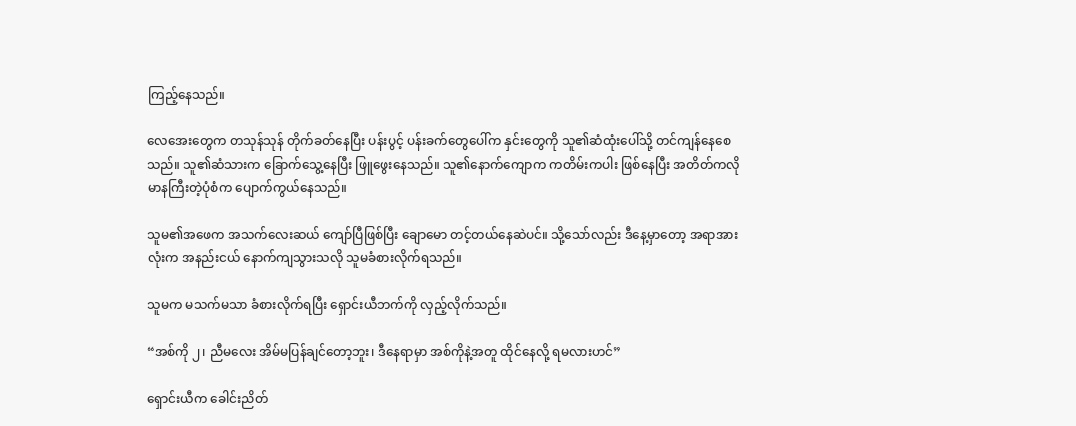ကြည့်နေသည်။

လေအေးတွေက တသုန်သုန် တိုက်ခတ်နေပြီး ပန်းပွင့် ပန်းခက်တွေပေါ်က နှင်းတွေကို သူ၏ဆံထုံးပေါ်သို့ တင်ကျန်နေစေသည်။ သူ၏ဆံသားက ခြောက်သွေ့နေပြီး ဖြူဖွေးနေသည်။ သူ၏နောက်ကျောက ကတိမ်းကပါး ဖြစ်နေပြီး အတိတ်ကလို မာနကြီးတဲ့ပုံစံက ပျောက်ကွယ်နေသည်။

သူမ၏အဖေက အသက်လေးဆယ် ကျော်ပြီဖြစ်ပြီး ချောမော တင့်တယ်နေဆဲပင်။ သို့သော်လည်း ဒီနေ့မှာတော့ အရာအားလုံးက အနည်းငယ် နောက်ကျသွားသလို သူမခံစားလိုက်ရသည်။

သူမက မသက်မသာ ခံစားလိုက်ရပြီး ရှောင်းယီဘက်ကို လှည့်လိုက်သည်။

“အစ်ကို ၂၊ ညီမလေး အိမ်မပြန်ချင်တော့ဘူး၊ ဒီနေရာမှာ အစ်ကိုနဲ့အတူ ထိုင်နေလို့ ရမလားဟင်”

ရှောင်းယီက ခေါင်းညိတ်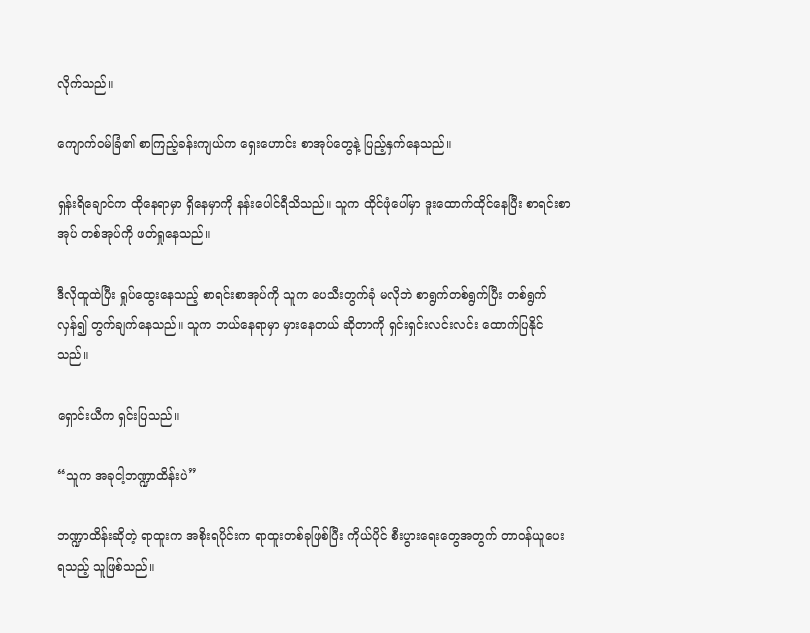လိုက်သည်။

ကျောက်ဝမ်ခြံ၏ စာကြည့်ခန်းကျယ်က ရှေးဟောင်း စာအုပ်တွေနဲ့ ပြည့်နှက်နေသည်။

ရှန်းရိချောင်က ထိုနေရာမှာ ရှိနေမှာကို နန်းပေါင်ရီသိသည်။ သူက ထိုင်ဖုံပေါ်မှာ ဒူးထောက်ထိုင်နေပြီး စာရင်းစာအုပ် တစ်အုပ်ကို ဖတ်ရှုနေသည်။

ဒီလိုထူထဲပြီး ရှုပ်ထွေးနေသည့် စာရင်းစာအုပ်ကို သူက ပေသီးတွက်ခုံ မလိုဘဲ စာရွက်တစ်ရွက်ပြီး တစ်ရွက်လှန်၍ တွက်ချက်နေသည်။ သူက ဘယ်နေရာမှာ မှားနေတယ် ဆိုတာကို ရှင်းရှင်းလင်းလင်း ထောက်ပြနိုင်သည်။

ရှောင်းယီက ရှင်းပြသည်။

“သူက အခုငါ့ဘဏ္ဍာထိန်းပဲ”

ဘဏ္ဍာထိန်းဆိုတဲ့ ရာထူးက အစိုးရပိုင်းက ရာထူးတစ်ခုဖြစ်ပြီး ကိုယ်ပိုင် စီးပွားရေးတွေအတွက် တာဝန်ယူပေးရသည့် သူဖြစ်သည်။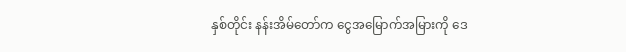နှစ်တိုင်း နန်းအိမ်တော်က ငွေအမြောက်အမြားကို ဒေ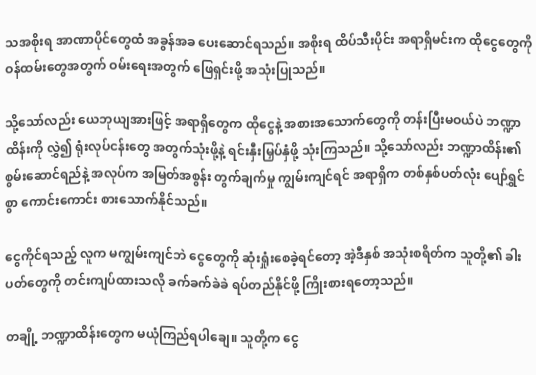သအစိုးရ အာဏာပိုင်တွေထံ အခွန်အခ ပေးဆောင်ရသည်။ အစိုးရ ထိပ်သီးပိုင်း အရာရှိမင်းက ထိုငွေတွေကို ဝန်ထမ်းတွေအတွက် ဝမ်းရေးအတွက် ဖြေရှင်းဖို့ အသုံးပြုသည်။

သို့သော်လည်း ယေဘုယျအားဖြင့် အရာရှိတွေက ထိုငွေနဲ့ အစားအသောက်တွေကို တန်းပြီးမဝယ်ပဲ ဘဏ္ဍာထိန်းကို လွှဲ၍ ရုံးလုပ်ငန်းတွေ အတွက်သုံးဖို့နဲ့ ရင်းနှီးမြှပ်နှံဖို့ သုံးကြသည်။ သို့သော်လည်း ဘဏ္ဍာထိန်း၏ စွမ်းဆောင်ရည်နဲ့ အလုပ်က အမြတ်အစွန်း တွက်ချက်မှု ကျွမ်းကျင်ရင် အရာရှိက တစ်နှစ်ပတ်လုံး ပျော်ရွှင်စွာ ကောင်းကောင်း စားသောက်နိုင်သည်။

ငွေကိုင်ရသည့် လူက မကျွမ်းကျင်ဘဲ ငွေတွေကို ဆုံးရှုံးစေခဲ့ရင်တော့ အဲ့ဒီနှစ် အသုံးစရိတ်က သူတို့၏ ခါးပတ်တွေကို တင်းကျပ်ထားသလို ခက်ခက်ခဲခဲ ရပ်တည်နိုင်ဖို့ ကြိုးစားရတော့သည်။

တချို့ ဘဏ္ဍာထိန်းတွေက မယုံကြည်ရပါချေ။ သူတို့က ငွေ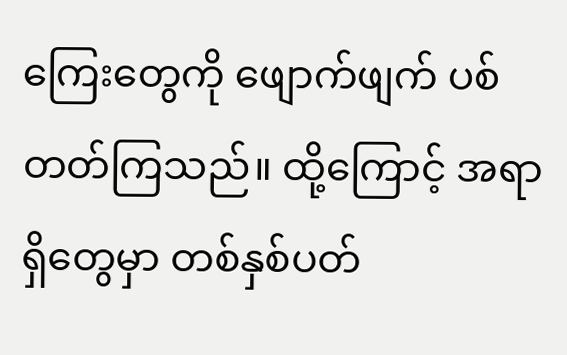ကြေးတွေကို ဖျောက်ဖျက် ပစ်တတ်ကြသည်။ ထို့ကြောင့် အရာရှိတွေမှာ တစ်နှစ်ပတ်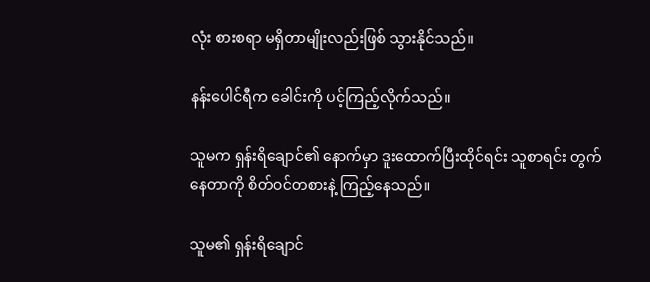လုံး စားစရာ မရှိတာမျိုးလည်းဖြစ် သွားနိုင်သည်။

နန်းပေါင်ရီက ခေါင်းကို ပင့်ကြည့်လိုက်သည်။

သူမက ရှန်းရိချောင်၏ နောက်မှာ ဒူးထောက်ပြီးထိုင်ရင်း သူစာရင်း တွက်နေတာကို စိတ်ဝင်တစားနဲ့ ကြည့်နေသည်။

သူမ၏ ရှန်းရိချောင်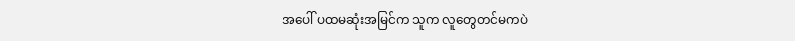အပေါ် ပထမဆုံးအမြင်က သူက လူတွေတင်မကပဲ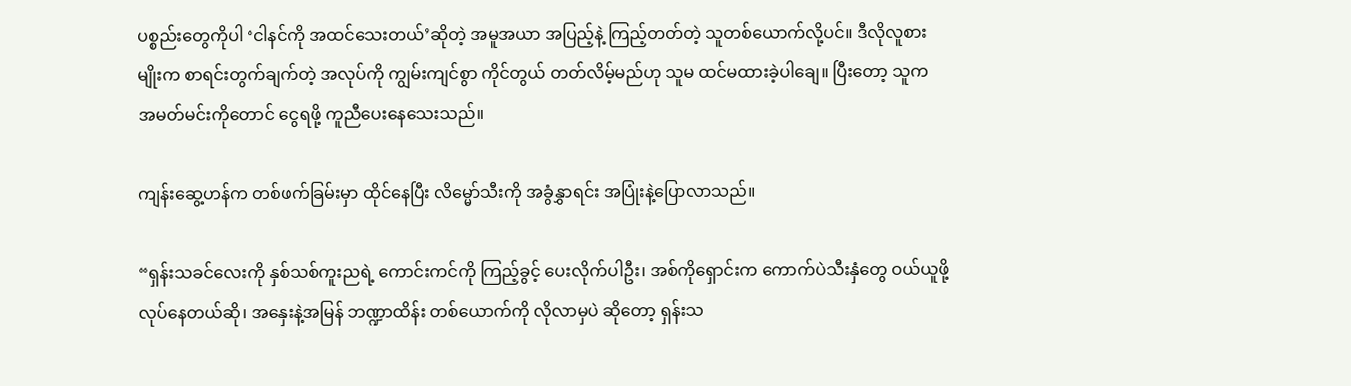ပစ္စည်းတွေကိုပါ ‘ငါနင်ကို အထင်သေးတယ်’ဆိုတဲ့ အမူအယာ အပြည့်နဲ့ ကြည့်တတ်တဲ့ သူတစ်ယောက်လို့ပင်။ ဒီလိုလူစားမျိုးက စာရင်းတွက်ချက်တဲ့ အလုပ်ကို ကျွမ်းကျင်စွာ ကိုင်တွယ် တတ်လိမ့်မည်ဟု သူမ ထင်မထားခဲ့ပါချေ။ ပြီးတော့ သူက အမတ်မင်းကိုတောင် ငွေရဖို့ ကူညီပေးနေသေးသည်။

ကျန်းဆွေ့ဟန်က တစ်ဖက်ခြမ်းမှာ ထိုင်နေပြီး လိမ္မော်သီးကို အခွံနွှာရင်း အပြုံးနဲ့ပြောလာသည်။

“ရှန်းသခင်လေးကို နှစ်သစ်ကူးညရဲ့ ကောင်းကင်ကို ကြည့်ခွင့် ပေးလိုက်ပါဦး၊ အစ်ကိုရှောင်းက ကောက်ပဲသီးနှံတွေ ဝယ်ယူဖို့ လုပ်နေတယ်ဆို၊ အနှေးနဲ့အမြန် ဘဏ္ဍာထိန်း တစ်ယောက်ကို လိုလာမှပဲ ဆိုတော့ ရှန်းသ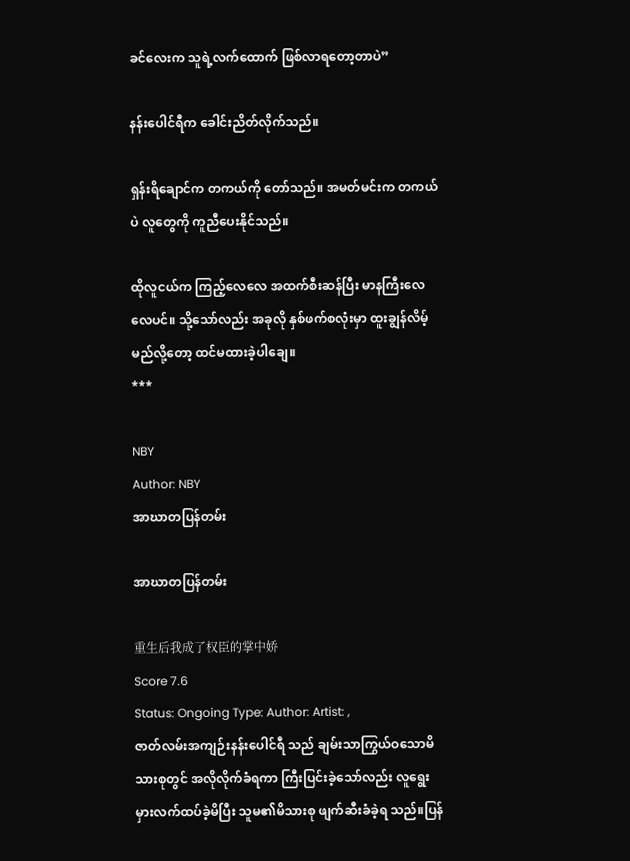ခင်လေးက သူရဲ့လက်ထောက် ဖြစ်လာရတော့တာပဲ”

နန်းပေါင်ရီက ခေါင်းညိတ်လိုက်သည်။

ရှန်းရိချောင်က တကယ်ကို တော်သည်။ အမတ်မင်းက တကယ်ပဲ လူတွေကို ကူညီပေးနိုင်သည်။

ထိုလူငယ်က ကြည့်လေလေ အထက်စီးဆန်ပြီး မာနကြီးလေလေပင်။ သို့သော်လည်း အခုလို နှစ်ဖက်စလုံးမှာ ထူးချွန်လိမ့်မည်လို့တော့ ထင်မထားခဲ့ပါချေ။
***

NBY
Author: NBY
အာဃာတပြန်တမ်း

အာဃာတပြန်တမ်း

重生后我成了权臣的掌中娇
Score 7.6
Status: Ongoing Type: Author: Artist: ,
ဇာတ်လမ်းအကျဉ်းနန်းပေါင်ရီ သည် ချမ်းသာကြွယ်ဝသောမိသားစုတွင် အလိုလိုက်ခံရကာ ကြီးပြင်းခဲ့သော်လည်း လူရွေး မှားလက်ထပ်ခဲ့မိပြီး သူမ၏မိသားစု ဖျက်ဆီးခံခဲ့ရ သည်။ပြန်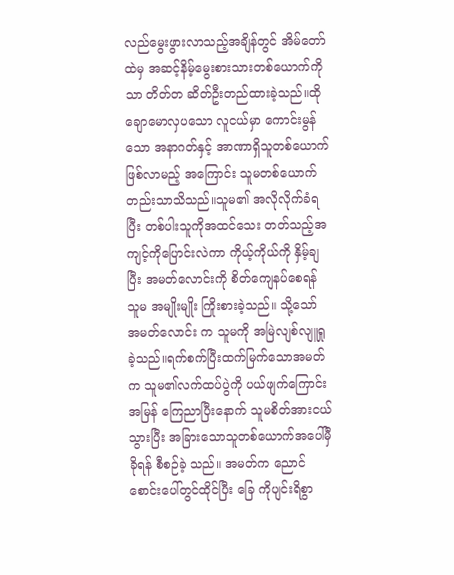လည်မွေးဖွားလာသည့်အချိန်တွင် အိမ်တော်ထဲမှ အဆင့်နိမ့်မွေးစားသားတစ်ယောက်ကိုသာ တိတ်တ ဆိတ်ဦးတည်ထားခဲ့သည်။ထိုချောမောလှပသော လူငယ်မှာ ကောင်းမွန်သော အနာဂတ်နှင့် အာဏာရှိသူတစ်ယောက်ဖြစ်လာမည့် အကြောင်း သူမတစ်ယောက်တည်းသာသိသည်။သူမ၏ အလိုလိုက်ခံရပြီး တစ်ပါးသူကိုအထင်သေး တတ်သည့်အကျင့်ကိုပြောင်းလဲကာ ကိုယ့်ကိုယ်ကို နှိမ့်ချပြီး အမတ်လောင်းကို စိတ်ကျေနပ်စေရန် သူမ အမျိုးမျိုး ကြိုးစားခဲ့သည်။ သို့သော် အမတ်လောင်း က သူမကို အမြဲလျစ်လျူရှုခဲ့သည်။ရက်စက်ပြီးထက်မြက်သောအမတ်က သူမ၏လက်ထပ်ပွဲကို ပယ်ဖျက်ကြောင်း အမြန် ကြေညာပြီးနောက် သူမစိတ်အားငယ်သွားပြီး အခြားသောသူတစ်ယောက်အပေါ်မှီခိုရန် စီစဉ်ခဲ့ သည်။ အမတ်က ညောင်စောင်းပေါ်တွင်ထိုင်ပြီး ခြေ ကိုပျင်းရိစွာ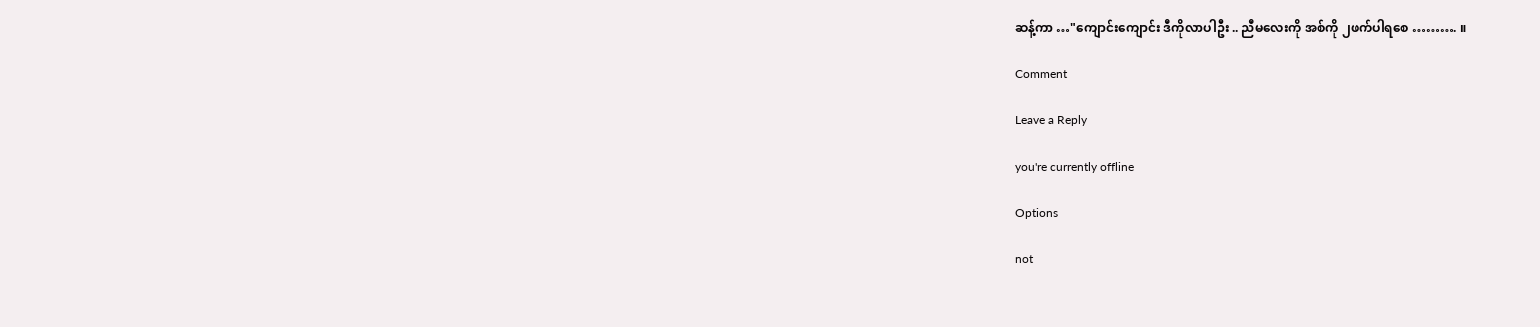ဆန့်ကာ …"ကျောင်းကျောင်း ဒီကိုလာပါဦး .. ညီမလေးကို အစ်ကို ၂ဖက်ပါရစေ ………. ။

Comment

Leave a Reply

you're currently offline

Options

not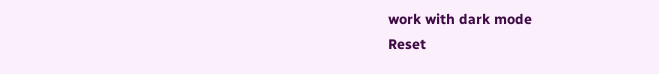work with dark mode
Reset